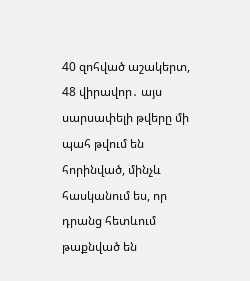40 զոհված աշակերտ, 48 վիրավոր․ այս սարսափելի թվերը մի պահ թվում են հորինված, մինչև հասկանում ես, որ դրանց հետևում թաքնված են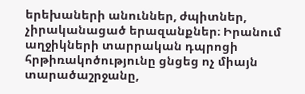երեխաների անուններ, ժպիտներ, չիրականացած երազանքներ։ Իրանում աղջիկների տարրական դպրոցի հրթիռակոծությունը ցնցեց ոչ միայն տարածաշրջանը,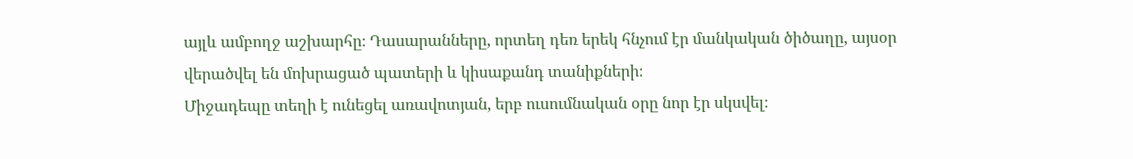այլև ամբողջ աշխարհը։ Դասարանները, որտեղ դեռ երեկ հնչում էր մանկական ծիծաղը, այսօր վերածվել են մոխրացած պատերի և կիսաքանդ տանիքների։
Միջադեպը տեղի է ունեցել առավոտյան, երբ ուսումնական օրը նոր էր սկսվել։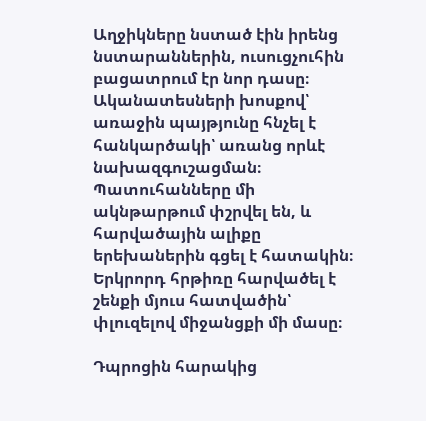Աղջիկները նստած էին իրենց նստարաններին, ուսուցչուհին բացատրում էր նոր դասը։ Ականատեսների խոսքով՝ առաջին պայթյունը հնչել է հանկարծակի՝ առանց որևէ նախազգուշացման։ Պատուհանները մի ակնթարթում փշրվել են, և հարվածային ալիքը երեխաներին գցել է հատակին։ Երկրորդ հրթիռը հարվածել է շենքի մյուս հատվածին՝ փլուզելով միջանցքի մի մասը։

Դպրոցին հարակից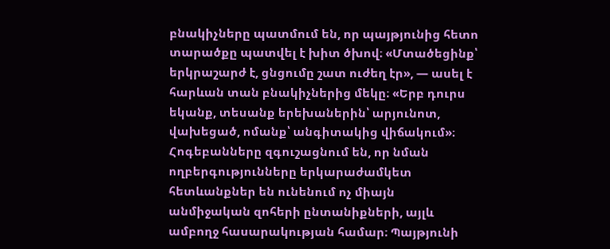բնակիչները պատմում են, որ պայթյունից հետո տարածքը պատվել է խիտ ծխով։ «Մտածեցինք՝ երկրաշարժ է, ցնցումը շատ ուժեղ էր», — ասել է հարևան տան բնակիչներից մեկը։ «Երբ դուրս եկանք, տեսանք երեխաներին՝ արյունոտ, վախեցած, ոմանք՝ անգիտակից վիճակում»։
Հոգեբանները զգուշացնում են, որ նման ողբերգությունները երկարաժամկետ հետևանքներ են ունենում ոչ միայն անմիջական զոհերի ընտանիքների, այլև ամբողջ հասարակության համար։ Պայթյունի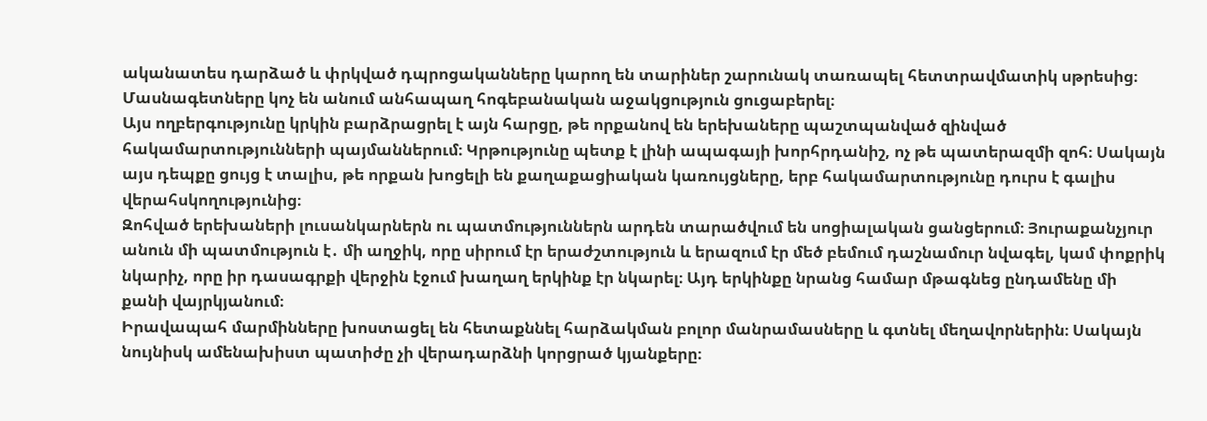ականատես դարձած և փրկված դպրոցականները կարող են տարիներ շարունակ տառապել հետտրավմատիկ սթրեսից։ Մասնագետները կոչ են անում անհապաղ հոգեբանական աջակցություն ցուցաբերել։
Այս ողբերգությունը կրկին բարձրացրել է այն հարցը, թե որքանով են երեխաները պաշտպանված զինված հակամարտությունների պայմաններում։ Կրթությունը պետք է լինի ապագայի խորհրդանիշ, ոչ թե պատերազմի զոհ։ Սակայն այս դեպքը ցույց է տալիս, թե որքան խոցելի են քաղաքացիական կառույցները, երբ հակամարտությունը դուրս է գալիս վերահսկողությունից։
Զոհված երեխաների լուսանկարներն ու պատմություններն արդեն տարածվում են սոցիալական ցանցերում։ Յուրաքանչյուր անուն մի պատմություն է․ մի աղջիկ, որը սիրում էր երաժշտություն և երազում էր մեծ բեմում դաշնամուր նվագել, կամ փոքրիկ նկարիչ, որը իր դասագրքի վերջին էջում խաղաղ երկինք էր նկարել։ Այդ երկինքը նրանց համար մթագնեց ընդամենը մի քանի վայրկյանում։
Իրավապահ մարմինները խոստացել են հետաքննել հարձակման բոլոր մանրամասները և գտնել մեղավորներին։ Սակայն նույնիսկ ամենախիստ պատիժը չի վերադարձնի կորցրած կյանքերը։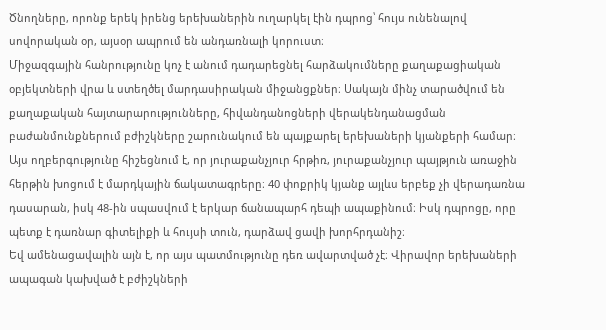Ծնողները, որոնք երեկ իրենց երեխաներին ուղարկել էին դպրոց՝ հույս ունենալով սովորական օր, այսօր ապրում են անդառնալի կորուստ։
Միջազգային հանրությունը կոչ է անում դադարեցնել հարձակումները քաղաքացիական օբյեկտների վրա և ստեղծել մարդասիրական միջանցքներ։ Սակայն մինչ տարածվում են քաղաքական հայտարարությունները, հիվանդանոցների վերակենդանացման բաժանմունքներում բժիշկները շարունակում են պայքարել երեխաների կյանքերի համար։
Այս ողբերգությունը հիշեցնում է, որ յուրաքանչյուր հրթիռ, յուրաքանչյուր պայթյուն առաջին հերթին խոցում է մարդկային ճակատագրերը։ 40 փոքրիկ կյանք այլևս երբեք չի վերադառնա դասարան, իսկ 48-ին սպասվում է երկար ճանապարհ դեպի ապաքինում։ Իսկ դպրոցը, որը պետք է դառնար գիտելիքի և հույսի տուն, դարձավ ցավի խորհրդանիշ։
Եվ ամենացավալին այն է, որ այս պատմությունը դեռ ավարտված չէ։ Վիրավոր երեխաների ապագան կախված է բժիշկների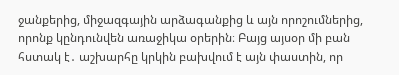ջանքերից, միջազգային արձագանքից և այն որոշումներից, որոնք կընդունվեն առաջիկա օրերին։ Բայց այսօր մի բան հստակ է․ աշխարհը կրկին բախվում է այն փաստին, որ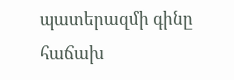պատերազմի գինը հաճախ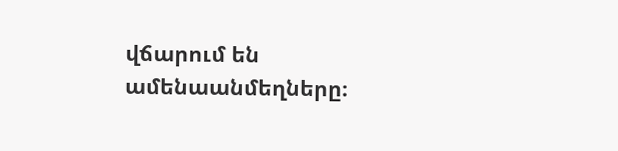վճարում են ամենաանմեղները։